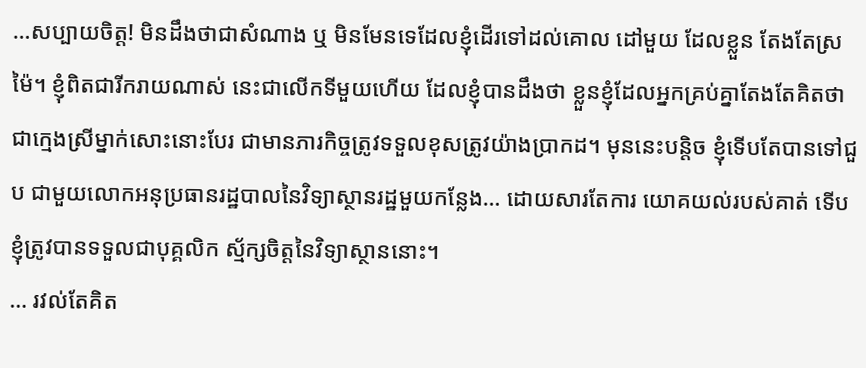…សប្បាយចិត្ត! មិនដឹងថាជាសំណាង ឬ មិនមែនទេដែលខ្ញុំដើរទៅដល់គោល ដៅមួយ ដែលខ្លួន តែងតែស្រម៉ៃ។ ខ្ញុំពិតជារីករាយណាស់ នេះជាលើកទីមួយហើយ ដែលខ្ញុំបានដឹងថា ខ្លួនខ្ញុំដែលអ្នកគ្រប់គ្នាតែងតែគិតថាជាក្មេងស្រីម្នាក់សោះនោះបែរ ជាមានភារកិច្ចត្រូវទទួលខុសត្រូវយ៉ាងប្រាកដ។ មុននេះបន្តិច ខ្ញុំទើបតែបានទៅជួប ជាមួយលោកអនុប្រធានរដ្ឋបាលនៃវិទ្យាស្ថានរដ្ឋមួយកន្លែង… ដោយសារតែការ យោគយល់របស់គាត់ ទើបខ្ញុំត្រូវបានទទួលជាបុគ្គលិក ស្ម័ក្សចិត្តនៃវិទ្យាស្ថាននោះ។
… រវល់តែគិត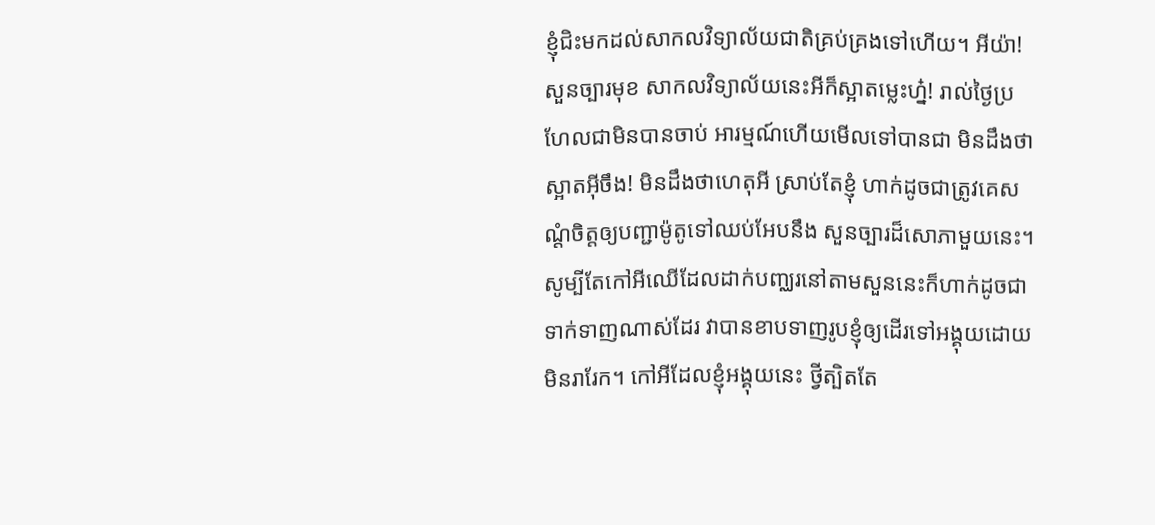ខ្ញុំជិះមកដល់សាកលវិទ្យាល័យជាតិគ្រប់គ្រងទៅហើយ។ អីយ៉ា! សួនច្បារមុខ សាកលវិទ្យាល័យនេះអីក៏ស្អាតម្លេះហ្ន៎! រាល់ថ្ងៃប្រហែលជាមិនបានចាប់ អារម្មណ៍ហើយមើលទៅបានជា មិនដឹងថាស្អាតអ៊ីចឹង! មិនដឹងថាហេតុអី ស្រាប់តែខ្ញុំ ហាក់ដូចជាត្រូវគេសណ្តំចិត្តឲ្យបញ្ជាម៉ូតូទៅឈប់អែបនឹង សួនច្បារដ៏សោភាមួយនេះ។ សូម្បីតែកៅអីឈើដែលដាក់បញ្ឈរនៅតាមសួននេះក៏ហាក់ដូចជា ទាក់ទាញណាស់ដែរ វាបានខាបទាញរូបខ្ញុំឲ្យដើរទៅអង្គុយដោយមិនរារែក។ កៅអីដែលខ្ញុំអង្គុយនេះ ថ្វីត្បិតតែ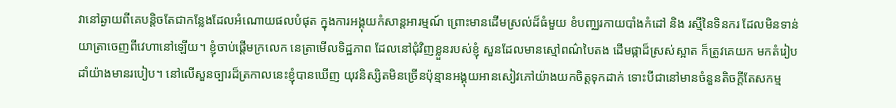វានៅឆ្ងាយពីគេបន្តិចតែជាកន្លែងដែលអំណោយផលបំផុត ក្នុងការអង្គុយកំសាន្តអារម្មណ៍ ព្រោះមានដើមស្រល់ដ៏ធំមួយ ខំបញ្ឈរកាយបាំងកំដៅ និង រស្មីនៃទិនករ ដែលមិនទាន់យាត្រាចេញពីវេហានៅឡើយ។ ខ្ញុំចាប់ផ្តើមក្រលេក នេត្រាមើលទិដ្ឋភាព ដែលនៅជុំវិញខ្លួនរបស់ខ្ញុំ សួនដែលមានស្មៅពណ៌បៃតង ដើមផ្កាដ៏ស្រស់ស្អាត ក៏ត្រូវគេយក មកតំរៀបដាំយ៉ាងមានរបៀប។ នៅលើសួនច្បារដ៏ត្រកាលនេះខ្ញុំបានឃើញ យុវនិស្សិតមិនច្រើនប៉ុន្មានអង្គុយអានសៀវភៅយ៉ាងយកចិត្តទុកដាក់ ទោះបីជានៅមានចំនួនតិចក្តីតែសកម្ម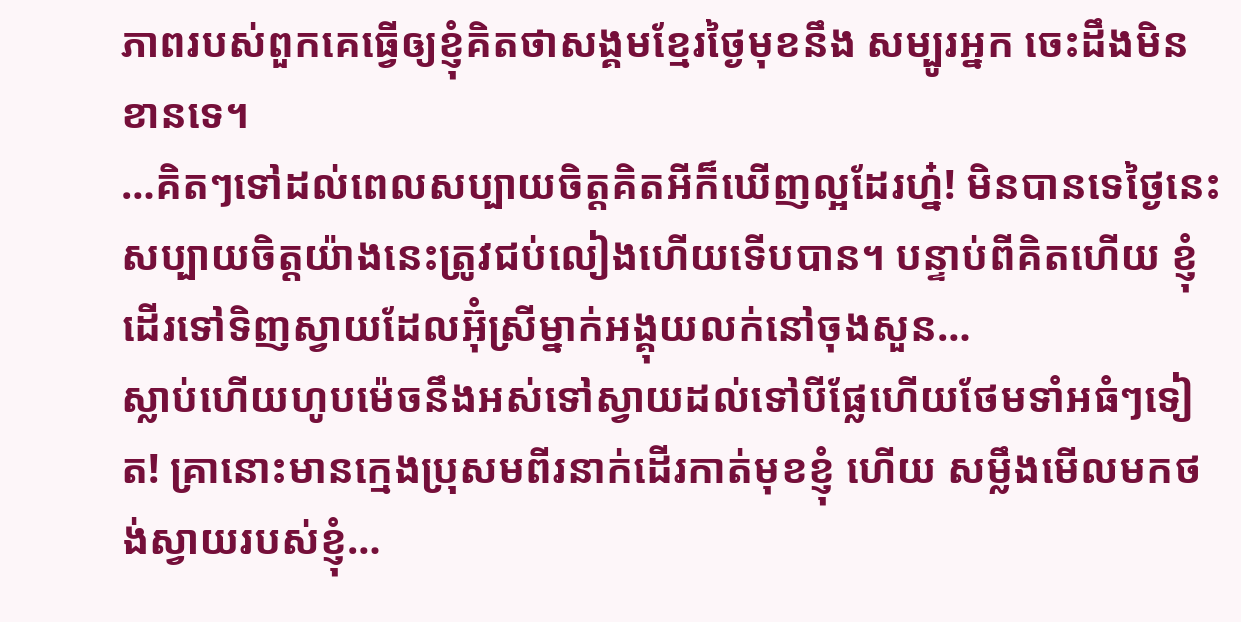ភាពរបស់ពួកគេធ្វើឲ្យខ្ញុំគិតថាសង្គមខ្មែរថ្ងៃមុខនឹង សម្បូរអ្នក ចេះដឹងមិនខានទេ។
…គិតៗទៅដល់ពេលសប្បាយចិត្តគិតអីក៏ឃើញល្អដែរហ្ន៎! មិនបានទេថ្ងៃនេះសប្បាយចិត្តយ៉ាងនេះត្រូវជប់លៀងហើយទើបបាន។ បន្ទាប់ពីគិតហើយ ខ្ញុំដើរទៅទិញស្វាយដែលអ៊ុំស្រីម្នាក់អង្គុយលក់នៅចុងសួន…
ស្លាប់ហើយហូបម៉េចនឹងអស់ទៅស្វាយដល់ទៅបីផ្លែហើយថែមទាំអធំៗទៀត! គ្រានោះមានក្មេងប្រុសមពីរនាក់ដើរកាត់មុខខ្ញុំ ហើយ សម្លឹងមើលមកថង់ស្វាយរបស់ខ្ញុំ…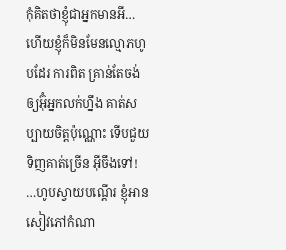កុំគិតថាខ្ញុំជាអ្នកមានអី… ហើយខ្ញុំក៏មិនមែនល្មោភហូបដែរ ការពិត គ្រាន់តែចង់ឲ្យអ៊ុំអ្នកលក់ហ្នឹង គាត់សប្បាយចិត្តប៉ុណ្ណោះ ទើបជួយទិញគាត់ច្រើន អ៊ីចឹងទៅ!
…ហូបស្វាយបណ្តើរ ខ្ញុំអានសៀវភៅកំណា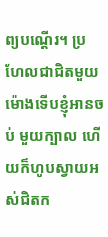ព្យបណ្តើរ។ ប្រហែលជាជិតមួយ ម៉ោងទើបខ្ញុំអានចប់ មួយក្បាល ហើយក៏ហូបស្វាយអស់ជិតក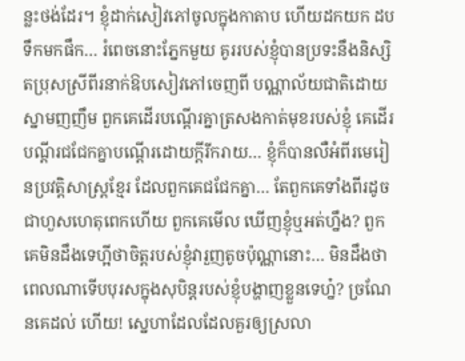ន្លះថង់ដែរ។ ខ្ញុំដាក់សៀវភៅចូលក្នុងកាតាប ហើយដកយក ដបទឹកមកផឹក… រំពេចនោះភ្នែកមួយ គូររបស់ខ្ញុំបានប្រទះនឹងនិស្សិតប្រុសស្រីពីរនាក់ឱបសៀវភៅចេញពី បណ្ណាល័យជាតិដោយស្នាមញញឹម ពួកគេដើរបណ្តើរគ្នាត្រសងកាត់មុខរបស់ខ្ញុំ គេដើរបណ្តីរជជែកគ្នាបណ្តើរដោយក្តីរីករាយ… ខ្ញុំក៏បានលឺអំពីរមេរៀនប្រវត្តិសាស្រ្តខ្មែរ ដែលពួកគេជជែកគ្នា… តែពួកគេទាំងពីរដូចជាហួសហេតុពេកហើយ ពួកគេមើល ឃើញខ្ញុំឬអត់ហ្នឹង? ពួកគេមិនដឹងទេហ្អីថាចិត្តរបស់ខ្ញុំវារួញតូចប៉ុណ្ណានោះ… មិនដឹងថាពេលណាទើបបុរសក្នុងសុបិន្តរបស់ខ្ញុំបង្ហាញខ្លួនទេហ្ន៎? ច្រណែនគេដល់ ហើយ! ស្នេហាដែលដែលគួរឲ្យស្រលា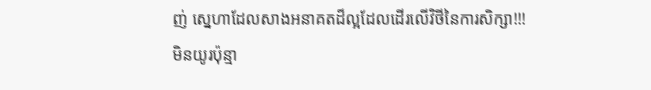ញ់ ស្នេហាដែលសាងអនាគតដ៏ល្អដែលដើរលើវិថីនៃការសិក្សា!!!
មិនយូរប៉ុន្មា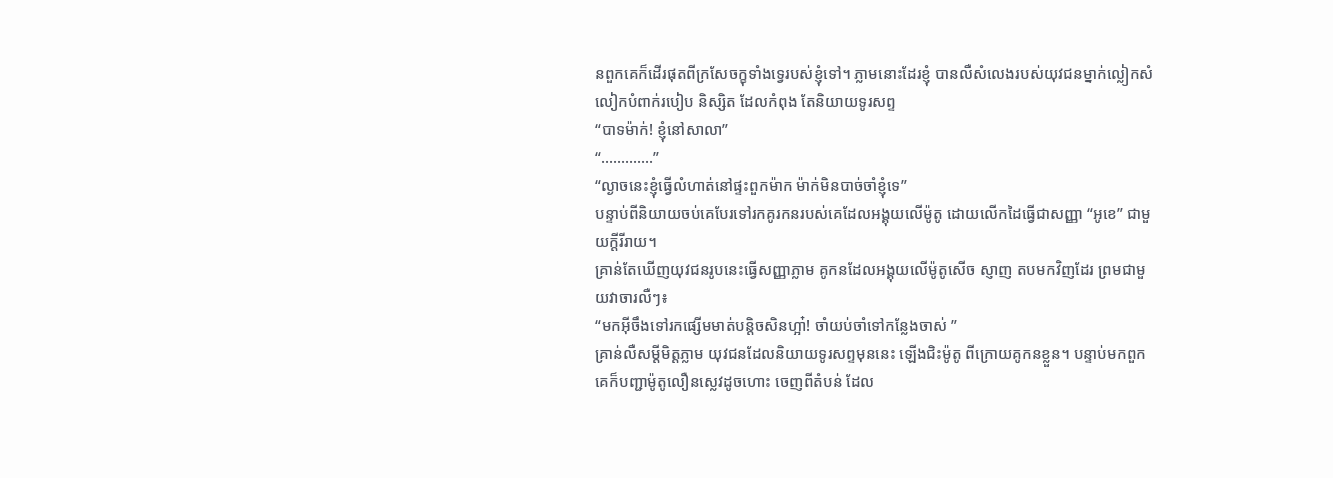នពួកគេក៏ដើរផុតពីក្រសែចក្ខុទាំងទ្វេរបស់ខ្ញុំទៅ។ ភ្លាមនោះដែរខ្ញុំ បានលឺសំលេងរបស់យុវជនម្នាក់ល្លៀកសំលៀកបំពាក់របៀប និស្សិត ដែលកំពុង តែនិយាយទូរសព្ទ
“បាទម៉ាក់! ខ្ញុំនៅសាលា”
“………….”
“ល្ងាចនេះខ្ញុំធ្វើលំហាត់នៅផ្ទះពួកម៉ាក ម៉ាក់មិនបាច់ចាំខ្ញុំទេ”
បន្ទាប់ពីនិយាយចប់គេបែរទៅរកគូរកនរបស់គេដែលអង្គុយលើម៉ូតូ ដោយលើកដៃធ្វើជាសញ្ញា “អូខេ” ជាមួយកី្តរីរាយ។
គ្រាន់តែឃើញយុវជនរូបនេះធ្វើសញ្ញាភ្លាម គូកនដែលអង្គុយលើម៉ូតូសើច ស្ញាញ តបមកវិញដែរ ព្រមជាមួយវាចារលឺៗ៖
“មកអ៊ីចឹងទៅរកផ្សើមមាត់បន្តិចសិនហ្អា៎! ចាំយប់ចាំទៅកន្លែងចាស់ ”
គ្រាន់លឺសម្តីមិត្តភ្លាម យុវជនដែលនិយាយទូរសព្ទមុននេះ ឡើងជិះម៉ូតូ ពីក្រោយគូកនខ្លួន។ បន្ទាប់មកពួកគេក៏បញ្ជាម៉ូតូលឿនស្លេវដូចហោះ ចេញពីតំបន់ ដែល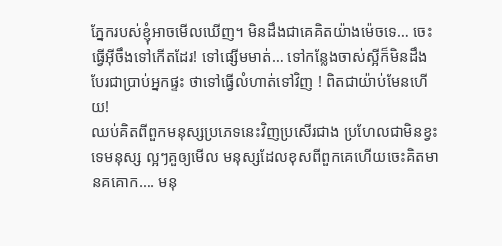ភ្នែករបស់ខ្ញុំអាចមើលឃើញ។ មិនដឹងជាគេគិតយ៉ាងម៉េចទេ… ចេះធ្វើអ៊ីចឹងទៅកើតដែរ! ទៅផ្សើមមាត់… ទៅកន្លែងចាស់ស្អីក៏មិនដឹង បែរជាប្រាប់អ្នកផ្ទះ ថាទៅធ្វើលំហាត់ទៅវិញ ! ពិតជាយ៉ាប់មែនហើយ!
ឈប់គិតពីពួកមនុស្សប្រភេទនេះវិញប្រសើរជាង ប្រហែលជាមិនខ្វះទេមនុស្ស ល្អៗគួឲ្យមើល មនុស្សដែលខុសពីពួកគេហើយចេះគិតមានគគោក…. មនុ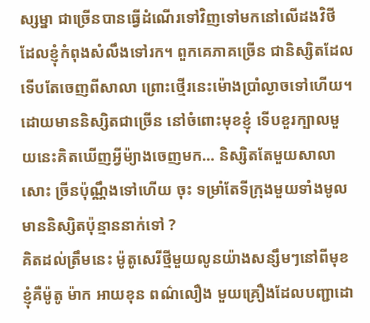ស្សម្នា ជាច្រើនបានធ្វើដំណើរទៅវិញទៅមកនៅលើដងវិថី ដែលខ្ញុំកំពុងសំលឹងទៅរក។ ពួកគេភាគច្រើន ជានិស្សិតដែលទើបតែចេញពីសាលា ព្រោះថ្មើរនេះម៉ោងប្រាំល្ងាចទៅហើយ។ ដោយមាននិស្សិតជាច្រើន នៅចំពោះមុខខ្ញុំ ទើបខួរក្បាលមួយនេះគិតឃើញអ្វីម៉្យាងចេញមក… និស្សិតតែមួយសាលាសោះ ច្រីនប៉ុណ្ណឹងទៅហើយ ចុះ ទម្រាំតែទីក្រុងមួយទាំងមូលមាននិស្សិតប៉ុន្មាននាក់ទៅ ?
គិតដល់ត្រឹមនេះ ម៉ូតូសេរីថ្មីមួយលូនយ៉ាងសន្សឹមៗនៅពីមុខខ្ញុំគឺម៉ូតូ ម៉ាក អាយខុន ពណ៌លឿង មួយគ្រឿងដែលបញ្ជាដោ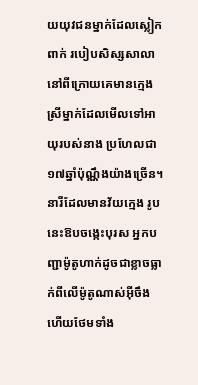យយុវជនម្នាក់ដែលស្លៀកពាក់ របៀបសិស្សសាលា នៅពីក្រោយគេមានក្មេង ស្រីម្នាក់ដែលមើលទៅអាយុរបស់នាង ប្រហែលជា១៧ឆ្នាំប៉ុណ្ណឹងយ៉ាងច្រើន។ នារីដែលមានវ័យក្មេង រូបនេះឱបចង្កេះបុរស អ្នកបញ្ជាម៉ូតូហាក់ដូចជាខ្លាចធ្លាក់ពីលើម៉ូតូណាស់អ៊ីចឹង ហើយថែមទាំង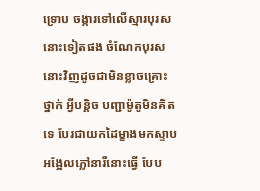ទ្រោប ចង្ការទៅលើស្មារបុរសនោះទៀតផង ចំណែកបុរសនោះវិញដូចជាមិនខ្លាចគ្រោះថ្នាក់ អ្វីបន្តិច បញ្ជាម៉ូតូមិនគិតទេ បែរជាយកដៃម្ខាងមកស្ទាបអង្អែលភ្លៅនារីនោះធ្វើ បែប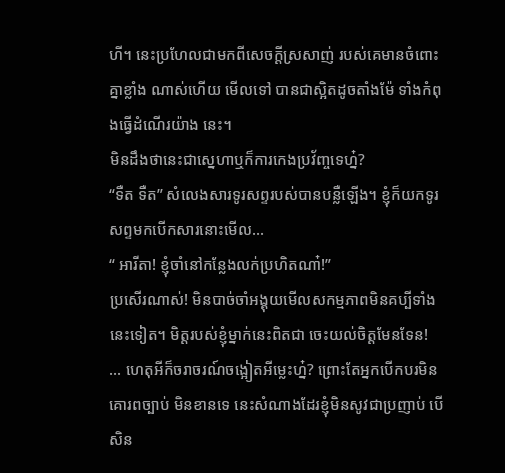ហី។ នេះប្រហែលជាមកពីសេចក្តីស្រសាញ់ របស់គេមានចំពោះគ្នាខ្លាំង ណាស់ហើយ មើលទៅ បានជាស្អិតដូចតាំងម៉ែ ទាំងកំពុងធ្វើដំណើរយ៉ាង នេះ។
មិនដឹងថានេះជាស្នេហាឬក៏ការកេងប្រវ័ញ្ចទេហ្ន៎?
“ទឺត ទឺត” សំលេងសារទូរសព្ទរបស់បានបន្លឺឡើង។ ខ្ញុំក៏យកទូរសព្ទមកបើកសារនោះមើល…
“ អារីតា! ខ្ញុំចាំនៅកន្លែងលក់ប្រហិតណា៎!”
ប្រសើរណាស់! មិនបាច់ចាំអង្គុយមើលសកម្មភាពមិនគប្បីទាំងនេះទៀត។ មិត្តរបស់ខ្ញុំម្នាក់នេះពិតជា ចេះយល់ចិត្តមែនទែន!
… ហេតុអីក៏ចរាចរណ៍ចង្អៀតអីម្លេះហ្ន៎? ព្រោះតែអ្នកបើកបរមិនគោរពច្បាប់ មិនខានទេ នេះសំណាងដែរខ្ញុំមិនសូវជាប្រញាប់ បើសិន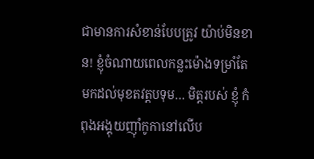ជាមានការសំខាន់បែបត្រូវ យ៉ាប់មិនខាន! ខ្ញុំចំណាយពេលកន្លះម៉ោងទម្រាំតែមកដល់មុខតវត្តបទុម… មិត្តរបស់ ខ្ញុំ កំពុងអង្គុយញ៉ាំកូកានៅលើប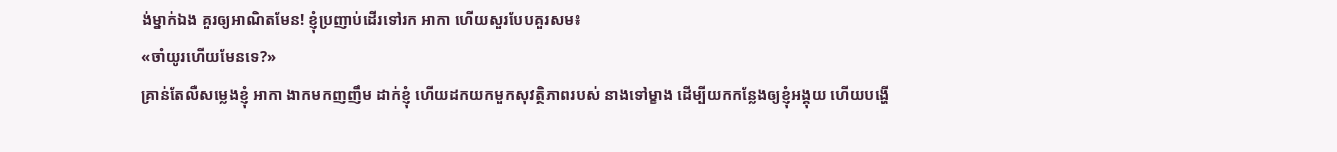ង់ម្នាក់ឯង គួរឲ្យអាណិតមែន! ខ្ញុំប្រញាប់ដើរទៅរក អាកា ហើយសួរបែបគួរសម៖
«ចាំយូរហើយមែនទេ?»
គ្រាន់តែលឺសម្លេងខ្ញុំ អាកា ងាកមកញញឹម ដាក់ខ្ញុំ ហើយដកយកមួកសុវត្ថិភាពរបស់ នាងទៅម្ខាង ដើម្បីយកកន្លែងឲ្យខ្ញុំអង្គុយ ហើយបង្ហើ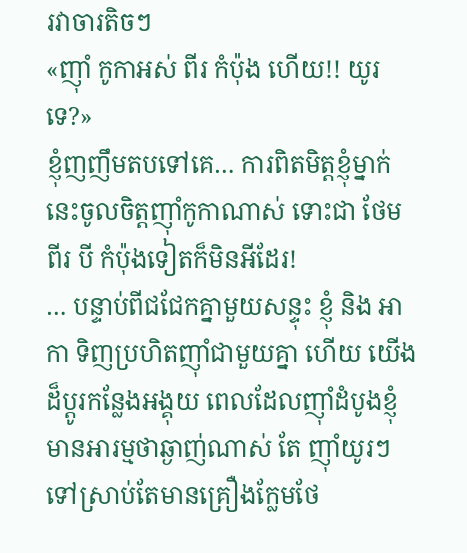រវាចារតិចៗ
«ញ៉ាំ កូកាអស់ ពីរ កំប៉ុង ហើយ!! យូរទេ?»
ខ្ញុំញញឹមតបទៅគេ… ការពិតមិត្តខ្ញុំម្នាក់នេះចូលចិត្តញ៉ាំកូកាណាស់ ទោះជា ថែម ពីរ បី កំប៉ុងទៀតក៏មិនអីដែរ!
… បន្ទាប់ពីជជែកគ្នាមួយសន្ទុះ ខ្ញុំ និង អាកា ទិញប្រហិតញ៉ាំជាមួយគ្នា ហើយ យើងដ៏ប្តូរកន្លែងអង្គុយ ពេលដែលញ៉ាំដំបូងខ្ញុំមានអារម្មថាឆ្ងាញ់ណាស់ តែ ញ៉ាំយូរៗ ទៅស្រាប់តែមានគ្រឿងក្លែមថែ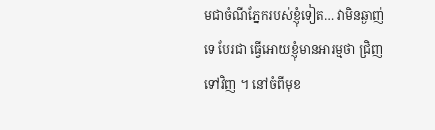មជាចំណីភ្នែករបស់ខ្ញុំទៀត… វាមិនឆ្ងាញ់ទេ បែរជា ធ្វើអោយខ្ញុំមានអារម្មថា ជ្រិញ ទៅវិញ ។ នៅចំពីមុខ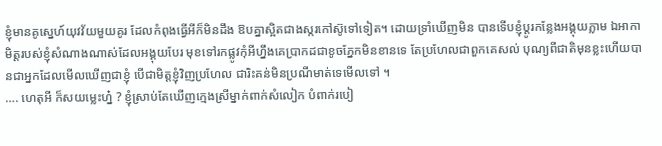ខ្ញុំមានគូស្នេហ៍យុវវ័យមួយគូរ ដែលកំពុងធ្វើអីក៏មិនដឹង ឱបគ្នាស្អិតជាងស្ករកៅស៊ូទៅទៀត។ ដោយទ្រាំឃើញមិន បានទើបខ្ញុំប្តូរកន្លែងអង្គុយភ្លាម ឯអាកាមិត្តរបស់ខ្ញុំសំណាងណាស់ដែលអង្គុយបែរ មុខទៅរកផ្លូវកុំអីហ្នឹងគេប្រាកដជាខូចភ្នែកមិនខានទេ តែប្រហែលជាពួកគេសល់ បុណ្យពីជាតិមុនខ្លះហើយបានជាអ្នកដែលមើលឃើញជាខ្ញុំ បើជាមិត្តខ្ញុំវិញប្រហែល ជារិះគន់មិនប្រណីមាត់ទេមើលទៅ ។
…. ហេតុអី ក៏សយម្លេះហ្ន៎ ? ខ្ញុំស្រាប់តែឃើញក្មេងស្រីម្នាក់ពាក់សំលៀក បំពាក់របៀ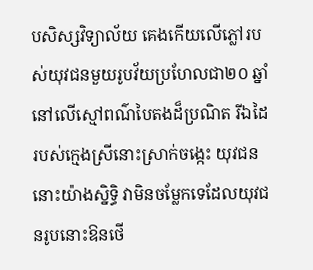បសិស្សវិទ្យាល័យ គេងកើយលើភ្លៅរបស់យុវជនមួយរូបវ័យប្រហែលជា២០ ឆ្នាំនៅលើស្មៅពណ៌បៃតងដ៏ប្រណិត រីឯដៃរបស់ក្មេងស្រីនោះស្រាក់ចង្កេះ យុវជននោះយ៉ាងស្និទ្ធិ វាមិនចម្លែកទេដែលយុវជនរូបនោះឱនថើ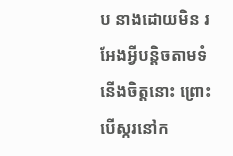ប នាងដោយមិន រអែងអ្វីបន្តិចតាមទំនើងចិត្តនោះ ព្រោះបើស្ករនៅក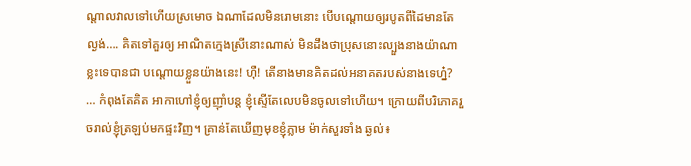ណ្តាលវាលទៅហើយស្រមោច ឯណាដែលមិនរោមនោះ បើបណ្តោយឲ្យរបូតពីដៃមានតែល្ងង់…. គិតទៅគួរឲ្យ អាណិតក្មេងស្រីនោះណាស់ មិនដឹងថាប្រុសនោះល្បួងនាងយ៉ាណាខ្លះទេបានជា បណ្តោយខ្លួនយ៉ាងនេះ! ហ៊ឺ! តើនាងមានគិតដល់អនាគតរបស់នាងទេហ្ន៎?
… កំពុងតែគិត អាកាហៅខ្ញុំឲ្យញ៉ាំបន្ត ខ្ញុំស្ទើតែលេបមិនចូលទៅហើយ។ ក្រោយពីបរិភោគរួចរាល់ខ្ញុំត្រឡប់មកផ្ទះវិញ។ គ្រាន់តែឃើញមុខខ្ញុំភ្លាម ម៉ាក់សួរទាំង ឆ្ងល់៖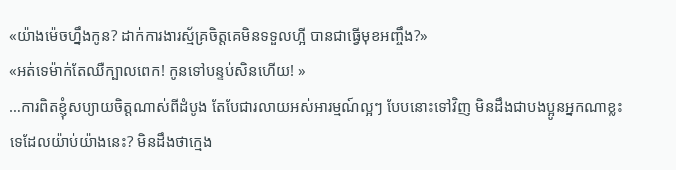«យ៉ាងម៉េចហ្នឹងកូន? ដាក់ការងារស្ម័គ្រចិត្តគេមិនទទួលហ្អី បានជាធ្វើមុខអញ្ចឹង?»
«អត់ទេម៉ាក់តែឈឺក្បាលពេក! កូនទៅបន្ទប់សិនហើយ! »
…ការពិតខ្ញុំសប្យាយចិត្តណាស់ពីដំបូង តែបែជារលាយអស់អារម្មណ៍ល្អៗ បែបនោះទៅវិញ មិនដឹងជាបងប្អូនអ្នកណាខ្លះទេដែលយ៉ាប់យ៉ាងនេះ? មិនដឹងថាក្មេង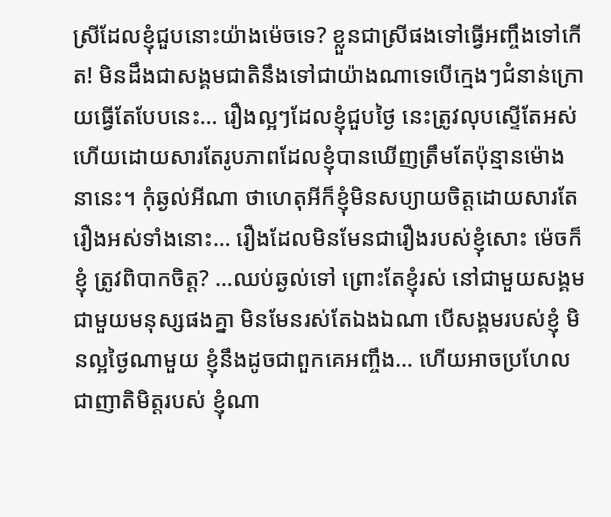ស្រីដែលខ្ញុំជួបនោះយ៉ាងម៉េចទេ? ខ្លួនជាស្រីផងទៅធ្វើអញ្ចឹងទៅកើត! មិនដឹងជាសង្គមជាតិនឹងទៅជាយ៉ាងណាទេបើក្មេងៗជំនាន់ក្រោយធ្វើតែបែបនេះ… រឿងល្អៗដែលខ្ញុំជួបថ្ងៃ នេះត្រូវលុបស្ទើតែអស់ហើយដោយសារតែរូបភាពដែលខ្ញុំបានឃើញត្រឹមតែប៉ុន្មានម៉ោងនានេះ។ កុំឆ្ងល់អីណា ថាហេតុអីក៏ខ្ញុំមិនសប្យាយចិត្តដោយសារតែរឿងអស់ទាំងនោះ… រឿងដែលមិនមែនជារឿងរបស់ខ្ញុំសោះ ម៉េចក៏ខ្ញុំ ត្រូវពិបាកចិត្ត? …ឈប់ឆ្ងល់ទៅ ព្រោះតែខ្ញុំរស់ នៅជាមួយសង្គម ជាមួយមនុស្សផងគ្នា មិនមែនរស់តែឯងឯណា បើសង្គមរបស់ខ្ញុំ មិនល្អថ្ងៃណាមួយ ខ្ញុំនឹងដូចជាពួកគេអញ្ចឹង… ហើយអាចប្រហែលជាញាតិមិត្តរបស់ ខ្ញុំណា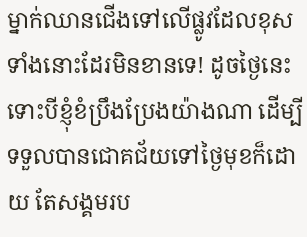ម្នាក់ឈានជើងទៅលើផ្លូវដែលខុសទាំងនោះដែរមិនខានទេ! ដូចថ្ងៃនេះទោះបីខ្ញុំខំប្រឹងប្រែងយ៉ាងណា ដើម្បី ទទួលបានជោគជ័យទៅថ្ងៃមុខក៏ដោយ តែសង្គមរប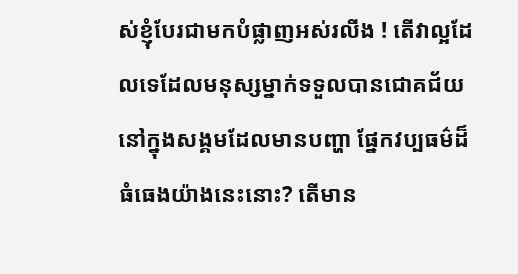ស់ខ្ញុំបែរជាមកបំផ្លាញអស់រលីង ! តើវាល្អដែលទេដែលមនុស្សម្នាក់ទទួលបានជោគជ័យ នៅក្នុងសង្គមដែលមានបញ្ហា ផ្នែកវប្បធម៌ដ៏ធំធេងយ៉ាងនេះនោះ? តើមាន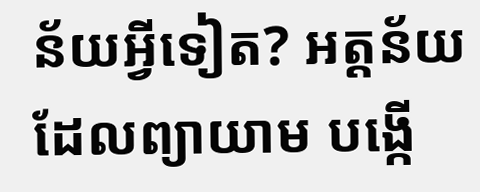ន័យអ្វីទៀត? អត្តន័យដែលព្យាយាម បង្កើ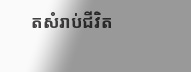តសំរាប់ជីវិត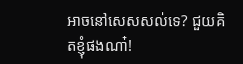អាចនៅសេសសល់ទេ? ជួយគិតខ្ញុំផងណា៎!